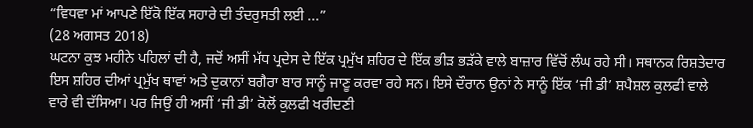“ਵਿਧਵਾ ਮਾਂ ਆਪਣੇ ਇੱਕੋ ਇੱਕ ਸਹਾਰੇ ਦੀ ਤੰਦਰੁਸਤੀ ਲਈ ...”
(28 ਅਗਸਤ 2018)
ਘਟਨਾ ਕੁਝ ਮਹੀਨੇ ਪਹਿਲਾਂ ਦੀ ਹੈ, ਜਦੋਂ ਅਸੀਂ ਮੱਧ ਪ੍ਰਦੇਸ ਦੇ ਇੱਕ ਪ੍ਰਮੁੱਖ ਸ਼ਹਿਰ ਦੇ ਇੱਕ ਭੀੜ ਭੜੱਕੇ ਵਾਲੇ ਬਾਜ਼ਾਰ ਵਿੱਚੋਂ ਲੰਘ ਰਹੇ ਸੀ। ਸਥਾਨਕ ਰਿਸ਼ਤੇਦਾਰ ਇਸ ਸ਼ਹਿਰ ਦੀਆਂ ਪ੍ਰਮੁੱਖ ਥਾਵਾਂ ਅਤੇ ਦੁਕਾਨਾਂ ਬਗੈਰਾ ਬਾਰ ਸਾਨੂੰ ਜਾਣੂ ਕਰਵਾ ਰਹੇ ਸਨ। ਇਸੇ ਦੌਰਾਨ ਉਨਾਂ ਨੇ ਸਾਨੂੰ ਇੱਕ ‘ਜੀ ਡੀ’ ਸ਼ਪੈਸ਼ਲ ਕੁਲਫੀ ਵਾਲੇ ਵਾਰੇ ਵੀ ਦੱਸਿਆ। ਪਰ ਜਿਉਂ ਹੀ ਅਸੀਂ ‘ਜੀ ਡੀ’ ਕੋਲੋਂ ਕੁਲਫੀ ਖਰੀਦਣੀ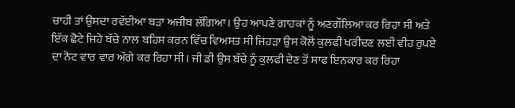ਚਾਹੀ ਤਾਂ ਉਸਦਾ ਰਵੱਈਆ ਬੜਾ ਅਜੀਬ ਲੱਗਿਆ। ਉਹ ਆਪਣੇ ਗਾਹਕਾਂ ਨੂੰ ਅਣਗੌਲਿਆ ਕਰ ਰਿਹਾ ਸੀ ਅਤੇ ਇੱਕ ਛੋਟੇ ਜਿਹੇ ਬੱਚੇ ਨਾਲ ਬਹਿਸ ਕਰਨ ਵਿੱਚ ਵਿਅਸਤ ਸੀ ਜਿਹੜਾ ਉਸ ਕੋਲੋਂ ਕੁਲਫੀ ਖਰੀਦਣ ਲਈ ਵੀਹ ਰੁਪਏ ਦਾ ਨੋਟ ਵਾਰ ਵਾਰ ਅੱਗੇ ਕਰ ਰਿਹਾ ਸੀ। ਜੀ ਡੀ ਉਸ ਬੱਚੇ ਨੂੰ ਕੁਲਫੀ ਦੇਣ ਤੋਂ ਸਾਫ ਇਨਕਾਰ ਕਰ ਰਿਹਾ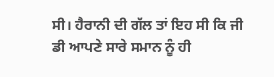ਸੀ। ਹੈਰਾਨੀ ਦੀ ਗੱਲ ਤਾਂ ਇਹ ਸੀ ਕਿ ਜੀ ਡੀ ਆਪਣੇ ਸਾਰੇ ਸਮਾਨ ਨੂੰ ਹੀ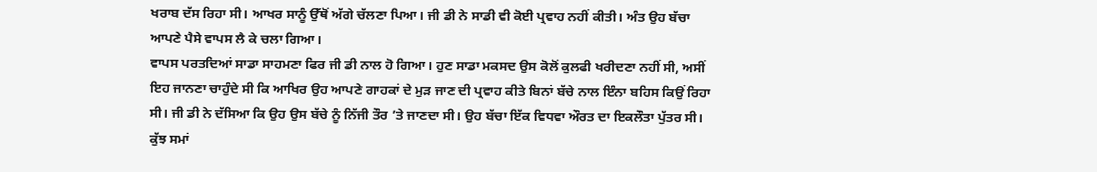ਖਰਾਬ ਦੱਸ ਰਿਹਾ ਸੀ। ਆਖਰ ਸਾਨੂੰ ਉੱਥੋਂ ਅੱਗੇ ਚੱਲਣਾ ਪਿਆ। ਜੀ ਡੀ ਨੇ ਸਾਡੀ ਵੀ ਕੋਈ ਪ੍ਰਵਾਹ ਨਹੀਂ ਕੀਤੀ। ਅੰਤ ਉਹ ਬੱਚਾ ਆਪਣੇ ਪੈਸੇ ਵਾਪਸ ਲੈ ਕੇ ਚਲਾ ਗਿਆ।
ਵਾਪਸ ਪਰਤਦਿਆਂ ਸਾਡਾ ਸਾਹਮਣਾ ਫਿਰ ਜੀ ਡੀ ਨਾਲ ਹੋ ਗਿਆ। ਹੁਣ ਸਾਡਾ ਮਕਸਦ ਉਸ ਕੋਲੋਂ ਕੁਲਫੀ ਖਰੀਦਣਾ ਨਹੀਂ ਸੀ, ਅਸੀਂ ਇਹ ਜਾਨਣਾ ਚਾਹੁੰਦੇ ਸੀ ਕਿ ਆਖਿਰ ਉਹ ਆਪਣੇ ਗਾਹਕਾਂ ਦੇ ਮੁੜ ਜਾਣ ਦੀ ਪ੍ਰਵਾਹ ਕੀਤੇ ਬਿਨਾਂ ਬੱਚੇ ਨਾਲ ਇੰਨਾ ਬਹਿਸ ਕਿਉਂ ਰਿਹਾ ਸੀ। ਜੀ ਡੀ ਨੇ ਦੱਸਿਆ ਕਿ ਉਹ ਉਸ ਬੱਚੇ ਨੂੰ ਨਿੱਜੀ ਤੌਰ ’ਤੇ ਜਾਣਦਾ ਸੀ। ਉਹ ਬੱਚਾ ਇੱਕ ਵਿਧਵਾ ਔਰਤ ਦਾ ਇਕਲੌਤਾ ਪੁੱਤਰ ਸੀ। ਕੁੱਝ ਸਮਾਂ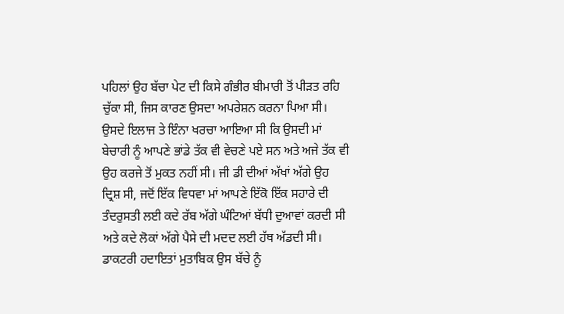ਪਹਿਲਾਂ ਉਹ ਬੱਚਾ ਪੇਟ ਦੀ ਕਿਸੇ ਗੰਭੀਰ ਬੀਮਾਰੀ ਤੋਂ ਪੀੜਤ ਰਹਿ ਚੁੱਕਾ ਸੀ, ਜਿਸ ਕਾਰਣ ਉਸਦਾ ਅਪਰੇਸ਼ਨ ਕਰਨਾ ਪਿਆ ਸੀ। ਉਸਦੇ ਇਲਾਜ ਤੇ ਇੰਨਾ ਖਰਚਾ ਆਇਆ ਸੀ ਕਿ ਉਸਦੀ ਮਾਂ ਬੇਚਾਰੀ ਨੂੰ ਆਪਣੇ ਭਾਂਡੇ ਤੱਕ ਵੀ ਵੇਚਣੇ ਪਏ ਸਨ ਅਤੇ ਅਜੇ ਤੱਕ ਵੀ ਉਹ ਕਰਜੇ ਤੋਂ ਮੁਕਤ ਨਹੀਂ ਸੀ। ਜੀ ਡੀ ਦੀਆਂ ਅੱਖਾਂ ਅੱਗੇ ਉਹ ਦ੍ਰਿਸ਼ ਸੀ, ਜਦੋਂ ਇੱਕ ਵਿਧਵਾ ਮਾਂ ਆਪਣੇ ਇੱਕੋ ਇੱਕ ਸਹਾਰੇ ਦੀ ਤੰਦਰੁਸਤੀ ਲਈ ਕਦੇ ਰੱਬ ਅੱਗੇ ਘੰਟਿਆਂ ਬੱਧੀ ਦੁਆਵਾਂ ਕਰਦੀ ਸੀ ਅਤੇ ਕਦੇ ਲੋਕਾਂ ਅੱਗੇ ਪੈਸੇ ਦੀ ਮਦਦ ਲਈ ਹੱਥ ਅੱਡਦੀ ਸੀ। ਡਾਕਟਰੀ ਹਦਾਇਤਾਂ ਮੁਤਾਬਿਕ ਉਸ ਬੱਚੇ ਨੂੰ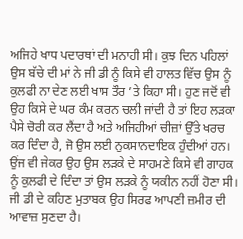ਅਜਿਹੇ ਖਾਧ ਪਦਾਰਥਾਂ ਦੀ ਮਨਾਹੀ ਸੀ। ਕੁਝ ਦਿਨ ਪਹਿਲਾਂ ਉਸ ਬੱਚੇ ਦੀ ਮਾਂ ਨੇ ਜੀ ਡੀ ਨੂੰ ਕਿਸੇ ਵੀ ਹਾਲਤ ਵਿੱਚ ਉਸ ਨੂੰ ਕੁਲਫੀ ਨਾ ਦੇਣ ਲਈ ਖਾਸ ਤੌਰ ’ਤੇ ਕਿਹਾ ਸੀ। ਹੁਣ ਜਦੋਂ ਵੀ ਉਹ ਕਿਸੇ ਦੇ ਘਰ ਕੰਮ ਕਰਨ ਚਲੀ ਜਾਂਦੀ ਹੈ ਤਾਂ ਇਹ ਲੜਕਾ ਪੈਸੇ ਚੋਰੀ ਕਰ ਲੈਂਦਾ ਹੈ ਅਤੇ ਅਜਿਹੀਆਂ ਚੀਜ਼ਾਂ ਉੱਤੇ ਖਰਚ ਕਰ ਦਿੰਦਾ ਹੈ, ਜੋ ਉਸ ਲਈ ਨੁਕਸਾਨਦਾਇਕ ਹੁੰਦੀਆਂ ਹਨ। ਉਂਜ ਵੀ ਜੇਕਰ ਉਹ ਉਸ ਲੜਕੇ ਦੇ ਸਾਹਮਣੇ ਕਿਸੇ ਵੀ ਗਾਹਕ ਨੂੰ ਕੁਲਫੀ ਦੇ ਦਿੰਦਾ ਤਾਂ ਉਸ ਲੜਕੇ ਨੂੰ ਯਕੀਨ ਨਹੀਂ ਹੋਣਾ ਸੀ।
ਜੀ ਡੀ ਦੇ ਕਹਿਣ ਮੁਤਾਬਕ ਉਹ ਸਿਰਫ ਆਪਣੀ ਜ਼ਮੀਰ ਦੀ ਆਵਾਜ਼ ਸੁਣਦਾ ਹੈ।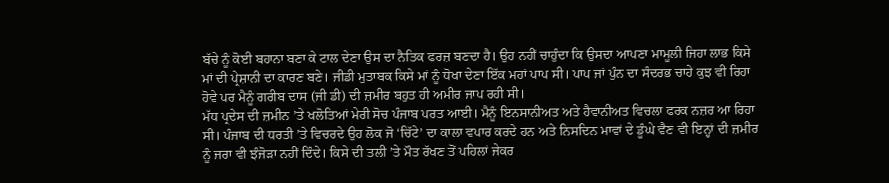ਬੱਚੇ ਨੂੰ ਕੋਈ ਬਹਾਨਾ ਬਣਾ ਕੇ ਟਾਲ ਦੇਣਾ ਉਸ ਦਾ ਨੈਤਿਕ ਫਰਜ਼ ਬਣਦਾ ਹੈ। ਉਹ ਨਹੀਂ ਚਾਹੁੰਦਾ ਕਿ ਉਸਦਾ ਆਪਣਾ ਮਾਮੂਲੀ ਜਿਹਾ ਲਾਭ ਕਿਸੇ ਮਾਂ ਦੀ ਪ੍ਰੇਸ਼ਾਨੀ ਦਾ ਕਾਰਣ ਬਣੇ। ਜੀਡੀ ਮੁਤਾਬਕ ਕਿਸੇ ਮਾਂ ਨੂੰ ਧੋਖਾ ਦੇਣਾ ਇੱਕ ਮਹਾਂ ਪਾਪ ਸੀ। ਪਾਪ ਜਾਂ ਪੁੰਨ ਦਾ ਸੰਦਰਭ ਚਾਹੇ ਕੁਝ ਵੀ ਰਿਹਾ ਹੋਵੇ ਪਰ ਮੈਨੂੰ ਗਰੀਬ ਦਾਸ (ਜੀ ਡੀ) ਦੀ ਜ਼ਮੀਰ ਬਹੁਤ ਹੀ ਅਮੀਰ ਜਾਪ ਰਹੀ ਸੀ।
ਮੱਧ ਪ੍ਰਦੇਸ ਦੀ ਜ਼ਮੀਨ ’ਤੇ ਖਲੋਤਿਆਂ ਮੇਰੀ ਸੋਚ ਪੰਜਾਬ ਪਰਤ ਆਈ। ਮੈਨੂੰ ਇਨਸਾਨੀਅਤ ਅਤੇ ਹੈਵਾਨੀਅਤ ਵਿਚਲਾ ਫਰਕ ਨਜ਼ਰ ਆ ਰਿਹਾ ਸੀ। ਪੰਜਾਬ ਦੀ ਧਰਤੀ ’ਤੇ ਵਿਚਰਦੇ ਉਹ ਲੋਕ ਜੋ ‘ਚਿੱਟੇ’ ਦਾ ਕਾਲਾ ਵਪਾਰ ਕਰਦੇ ਹਨ ਅਤੇ ਨਿਸਦਿਨ ਮਾਵਾਂ ਦੇ ਡੂੰਘੇ ਵੈਣ ਵੀ ਇਨ੍ਹਾਂ ਦੀ ਜ਼ਮੀਰ ਨੂੰ ਜਰਾ ਵੀ ਝੰਜੋੜਾ ਨਹੀਂ ਦਿੰਦੇ। ਕਿਸੇ ਦੀ ਤਲੀ ’ਤੇ ਮੌਤ ਰੱਖਣ ਤੋਂ ਪਹਿਲਾਂ ਜੇਕਰ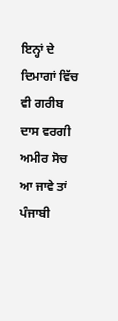ਇਨ੍ਹਾਂ ਦੇ ਦਿਮਾਗਾਂ ਵਿੱਚ ਵੀ ਗਰੀਬ ਦਾਸ ਵਰਗੀ ਅਮੀਰ ਸੋਚ ਆ ਜਾਵੇ ਤਾਂ ਪੰਜਾਬੀ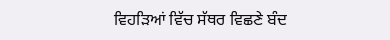ਵਿਹੜਿਆਂ ਵਿੱਚ ਸੱਥਰ ਵਿਛਣੇ ਬੰਦ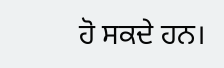ਹੋ ਸਕਦੇ ਹਨ।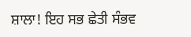ਸ਼ਾਲਾ! ਇਹ ਸਭ ਛੇਤੀ ਸੰਭਵ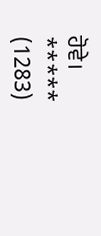ਹੋਵੇ।
*****
(1283)